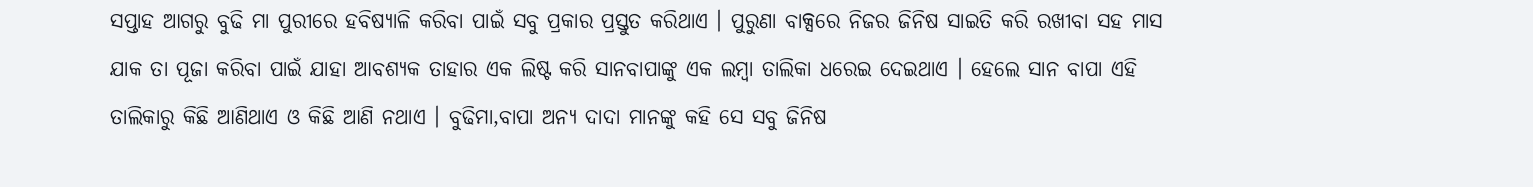ସପ୍ତାହ ଆଗରୁ ବୁଢି ମା ପୁରୀରେ ହବିଷ୍ୟାଳି କରିବା ପାଇଁ ସବୁ ପ୍ରକାର ପ୍ରସ୍ତୁତ କରିଥାଏ । ପୁରୁଣା ବାକ୍ସରେ ନିଜର ଜିନିଷ ସାଇତି କରି ରଖୀବା ସହ ମାସ ଯାକ ତା ପୂଜା କରିବା ପାଇଁ ଯାହା ଆବଶ୍ୟକ ତାହାର ଏକ ଲିଷ୍ଟ କରି ସାନବାପାଙ୍କୁ ଏକ ଲମ୍ବା ତାଲିକା ଧରେଇ ଦେଇଥାଏ । ହେଲେ ସାନ ବାପା ଏହି ତାଲିକାରୁ କିଛି ଆଣିଥାଏ ଓ କିଛି ଆଣି ନଥାଏ । ବୁଢିମା,ବାପା ଅନ୍ୟ ଦାଦା ମାନଙ୍କୁ କହି ସେ ସବୁ ଜିନିଷ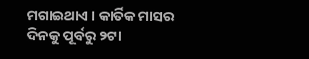ମଗାଇଥାଏ । କାର୍ତିକ ମାସର ଦିନକୁ ପୂର୍ବରୁ ୨ଟା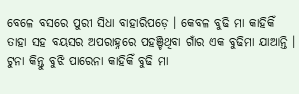ବେଳେ ବସରେ ପୁରୀ ସିଧା ବାହାରିପଡ଼େ । କେବଳ ବୁଢି ମା କାହିକିଁ ତାହା ସହ ବୟସର ଅପରାହ୍ନରେ ପହଞ୍ଚିଥିବା ଗାଁର ଏକ ବୁଢିମା ଯାଆନ୍ତି । ଟୁନା କିନ୍ତୁ ବୁଝି ପାରେନା କାହିକିଁ ବୁଢି ମା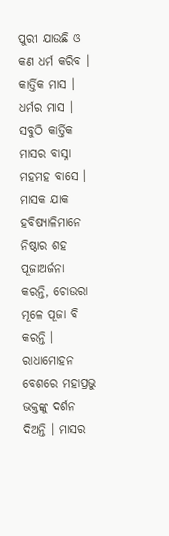ପୁରୀ ଯାଉଛି ଓ କଣ ଧର୍ମ କରିବ । କାର୍ତ୍ତିକ ମାସ । ଧର୍ମର ମାସ । ସବୁଠି କାର୍ତ୍ତିକ ମାସର ବାସ୍ନା ମହମହ ବାସେ । ମାସକ ଯାକ ହବିଷ୍ୟାଳିମାନେ ନିଷ୍ଠାର ଶହ ପୂଜାଅର୍ଜନା କରନ୍ତି, ଚୋଉରା ମୂଳେ ପୂଜା ବି କରନ୍ତି । ରାଧାମୋହନ ବେଶରେ ମହାପ୍ରଭୁ ଭକ୍ତଙ୍କୁ ଦର୍ଶନ ଦିଅନ୍ତି । ମାସର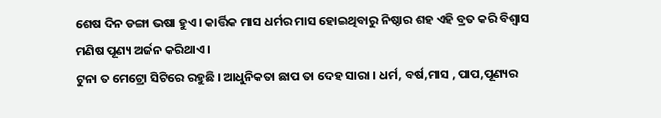ଶେଷ ଦିନ ଡଙ୍ଗା ଭଷା ହୁଏ । କାର୍ତ୍ତିକ ମାସ ଧର୍ମର ମାସ ହୋଇଥିବାରୁ ନିଷ୍ଠାର ଶହ ଏହି ବ୍ରତ କରି ବିଶ୍ୱାସ ମଣିଷ ପୂଣ୍ୟ ଅର୍ଜନ କରିଥାଏ ।
ଟୁନା ତ ମେଟ୍ରୋ ସିଟିରେ ରହୁଛି । ଆଧୁନିକତା ଛାପ ତା ଦେହ ସାରା । ଧର୍ମ, ବର୍ଷ,ମାସ , ପାପ,ପୂଣ୍ୟର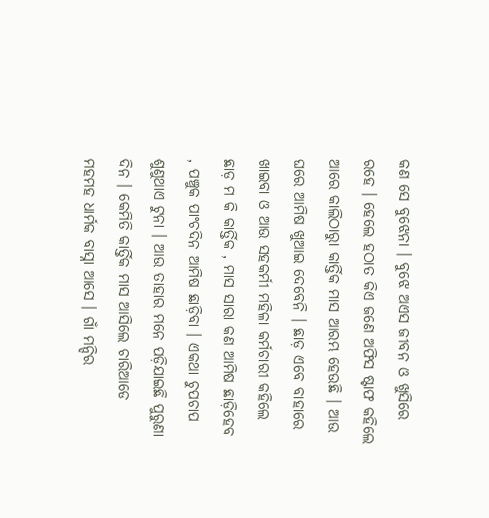କଣ ସେ ବୁଝେନା । ବୁଝେ ଅଏସ ଜୀବନ ଓ ଖୁସିରେ ରହେ । ହେଲେ ହଠାତ କିଏ ଜଣେ ଅଫିସ ଷ୍ଟାଫ କହିଲେ ଆରେ କାଲିଠାରାୁ କାର୍ତ୍ତିକ ମାସ ଆରମ୍ଭ ହେଉଛି । ଆଉ ଘରେ ଆମିଷ ଖୁଆଇ ଦେବେନି । ଛାଡ଼ ଏବେ ବାହାରେ ଖାଇବା ଓ ଆଉ ସହକର୍ମୀ ମହିଳା କର୍ମଚାରୀ କହିଲେ ଛାଡ଼ ମ କି କାର୍ତ୍ତିକ , ମାସ ସାରା କଣ ଆମିଷ ଛାଡ଼ିହେବ , ପଞ୍ଚୁକ ପାଂଚଦିନ ଆମିଷ ଛାଡ଼ିବା । ଏକଥା ଚୁପଚାପ ଶୁଣୁଥାଏ ଟୁନା । ଆଉ ତାହାର ମନେ ପଡ଼ିଯାଇଛି ପୁରୁଣା ଦିନ । କେମିତି କାର୍ତ୍ତିକ ମାସ ଆସିଲେ ଚାରିଆଡେ ମହମହ ଧାର୍ମକ ବାସ୍ନା ଆସେ । ଗାଁ ମନ୍ଦିର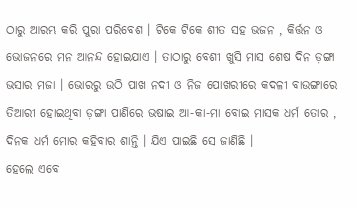ଠାରୁ ଆରମ୍ଭ କରି ପୁରା ପରିବେଶ । ଟିକେ ଟିକେ ଶୀତ ସହ ଭଜନ , କିର୍ତ୍ତନ ଓ ଭୋଜନରେ ମନ ଆନନ୍ଦ ହୋଇଯାଏ । ତାଠାରୁ ବେଶୀ ଖୁସି ମାସ ଶେଷ ଦିନ ଡ଼ଙ୍ଗା ଭସାର ମଜା । ଭୋରରୁ ଉଠି ପାଖ ନଦୀ ଓ ନିଜ ପୋଖରୀରେ କଦଳୀ ବାଉଙ୍ଗାରେ ତିଆରୀ ହୋଇଥିବା ଡ଼ଙ୍ଗା ପାଣିରେ ଭଷାଇ ଆ-କା-ମା ବୋଇ ମାସକ ଧର୍ମ ତୋର , ଦିନକ ଧର୍ମ ମୋର କହିବାର ଶାନ୍ତି । ଯିଏ ପାଇଛି ସେ ଜାଣିଛି ।
ହେଲେ ଏବେ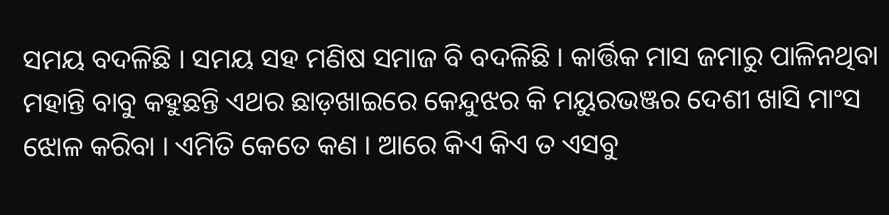ସମୟ ବଦଳିଛି । ସମୟ ସହ ମଣିଷ ସମାଜ ବି ବଦଳିଛି । କାର୍ତ୍ତିକ ମାସ ଜମାରୁ ପାଳିନଥିବା ମହାନ୍ତି ବାବୁ କହୁଛନ୍ତି ଏଥର ଛାଡ଼ଖାଇରେ କେନ୍ଦୁଝର କି ମୟୁରଭଞ୍ଜର ଦେଶୀ ଖାସି ମାଂସ ଝୋଳ କରିବା । ଏମିତି କେତେ କଣ । ଆରେ କିଏ କିଏ ତ ଏସବୁ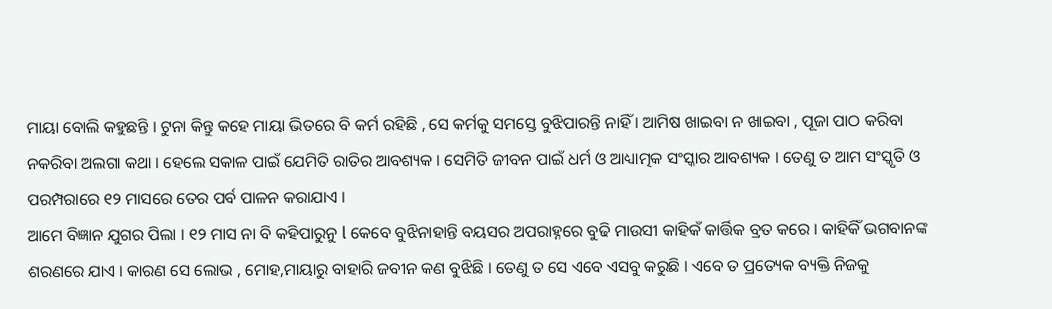ମାୟା ବୋଲି କହୁଛନ୍ତି । ଟୁନା କିନ୍ତୁ କହେ ମାୟା ଭିତରେ ବି କର୍ମ ରହିଛି , ସେ କର୍ମକୁ ସମସ୍ତେ ବୁଝିପାରନ୍ତି ନାହିଁ । ଆମିଷ ଖାଇବା ନ ଖାଇବା , ପୂଜା ପାଠ କରିବା ନକରିବା ଅଲଗା କଥା । ହେଲେ ସକାଳ ପାଇଁ ଯେମିତି ରାତିର ଆବଶ୍ୟକ । ସେମିତି ଜୀବନ ପାଇଁ ଧର୍ମ ଓ ଆଧ୍ୟାତ୍ମକ ସଂସ୍କାର ଆବଶ୍ୟକ । ତେଣୁ ତ ଆମ ସଂସ୍କୃତି ଓ ପରମ୍ପରାରେ ୧୨ ମାସରେ ତେର ପର୍ବ ପାଳନ କରାଯାଏ ।
ଆମେ ବିଜ୍ଞାନ ଯୁଗର ପିଲା । ୧୨ ମାସ ନା ବି କହିପାରୁନୁ l କେବେ ବୁଝିନାହାନ୍ତି ବୟସର ଅପରାହ୍ନରେ ବୁଢି ମାଉସୀ କାହିକଁ କାର୍ତ୍ତିକ ବ୍ରତ କରେ । କାହିକିଁ ଭଗବାନଙ୍କ ଶରଣରେ ଯାଏ । କାରଣ ସେ ଲୋଭ , ମୋହ,ମାୟାରୁ ବାହାରି ଜବୀନ କଣ ବୁଝିଛି । ତେଣୁ ତ ସେ ଏବେ ଏସବୁ କରୁଛି । ଏବେ ତ ପ୍ରତ୍ୟେକ ବ୍ୟକ୍ତି ନିଜକୁ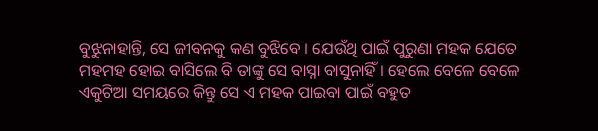ବୁଝୁନାହାନ୍ତି, ସେ ଜୀବନକୁ କଣ ବୁଝିବେ । ଯେଉଁଥି ପାଇଁ ପୁରୁଣା ମହକ ଯେତେ ମହମହ ହୋଇ ବାସିଲେ ବି ତାଙ୍କୁ ସେ ବାସ୍ନା ବାସୁନାହିଁ । ହେଲେ ବେଳେ ବେଳେ ଏକୁଟିଆ ସମୟରେ କିନ୍ତୁ ସେ ଏ ମହକ ପାଇବା ପାଇଁ ବହୁତ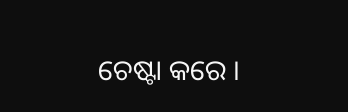ଚେଷ୍ଟା କରେ ।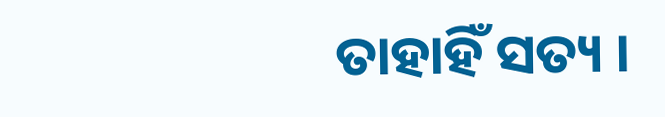ତାହାହିଁ ସତ୍ୟ ।